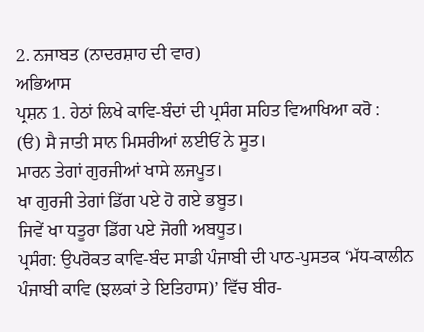2. ਨਜਾਬਤ (ਨਾਦਰਸ਼ਾਹ ਦੀ ਵਾਰ)
ਅਭਿਆਸ
ਪ੍ਰਸ਼ਨ 1. ਹੇਠਾਂ ਲਿਖੇ ਕਾਵਿ-ਬੰਦਾਂ ਦੀ ਪ੍ਰਸੰਗ ਸਹਿਤ ਵਿਆਖਿਆ ਕਰੋ :
(ੳ) ਸੈ ਜਾਤੀ ਸਾਨ ਮਿਸਰੀਆਂ ਲਈਓਂ ਨੇ ਸੂਤ।
ਮਾਰਨ ਤੇਗਾਂ ਗੁਰਜੀਆਂ ਖਾਸੇ ਲਜਪੂਤ।
ਖਾ ਗੁਰਜੀ ਤੇਗਾਂ ਡਿੱਗ ਪਏ ਹੋ ਗਏ ਭਬੂਤ।
ਜਿਵੇਂ ਖਾ ਧਤੂਰਾ ਡਿੱਗ ਪਏ ਜੋਗੀ ਅਬਧੂਤ।
ਪ੍ਰਸੰਗ: ਉਪਰੋਕਤ ਕਾਵਿ-ਬੰਦ ਸਾਡੀ ਪੰਜਾਬੀ ਦੀ ਪਾਠ-ਪੁਸਤਕ ‘ਮੱਧ-ਕਾਲੀਨ ਪੰਜਾਬੀ ਕਾਵਿ (ਝਲਕਾਂ ਤੇ ਇਤਿਹਾਸ)’ ਵਿੱਚ ਬੀਰ-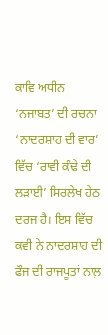ਕਾਵਿ ਅਧੀਨ ‘ਨਜਾਬਤ’ ਦੀ ਰਚਨਾ ‘ਨਾਦਰਸ਼ਾਹ ਦੀ ਵਾਰ’ ਵਿੱਚ ‘ਰਾਵੀ ਕੰਢੇ ਦੀ ਲੜਾਈ’ ਸਿਰਲੇਖ ਹੇਠ ਦਰਜ ਹੈ। ਇਸ ਵਿੱਚ ਕਵੀ ਨੇ ਨਾਦਰਸ਼ਾਹ ਦੀ ਫੌਜ ਦੀ ਰਾਜਪੂਤਾਂ ਨਾਲ਼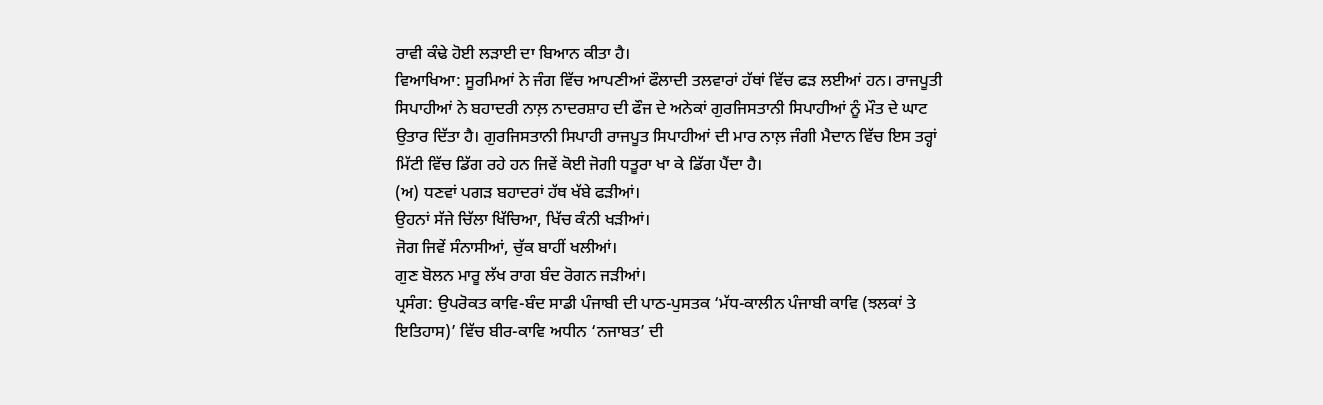ਰਾਵੀ ਕੰਢੇ ਹੋਈ ਲੜਾਈ ਦਾ ਬਿਆਨ ਕੀਤਾ ਹੈ।
ਵਿਆਖਿਆ: ਸੂਰਮਿਆਂ ਨੇ ਜੰਗ ਵਿੱਚ ਆਪਣੀਆਂ ਫੌਲਾਦੀ ਤਲਵਾਰਾਂ ਹੱਥਾਂ ਵਿੱਚ ਫੜ ਲਈਆਂ ਹਨ। ਰਾਜਪੂਤੀ ਸਿਪਾਹੀਆਂ ਨੇ ਬਹਾਦਰੀ ਨਾਲ਼ ਨਾਦਰਸ਼ਾਹ ਦੀ ਫੌਜ ਦੇ ਅਨੇਕਾਂ ਗੁਰਜਿਸਤਾਨੀ ਸਿਪਾਹੀਆਂ ਨੂੰ ਮੌਤ ਦੇ ਘਾਟ ਉਤਾਰ ਦਿੱਤਾ ਹੈ। ਗੁਰਜਿਸਤਾਨੀ ਸਿਪਾਹੀ ਰਾਜਪੂਤ ਸਿਪਾਹੀਆਂ ਦੀ ਮਾਰ ਨਾਲ਼ ਜੰਗੀ ਮੈਦਾਨ ਵਿੱਚ ਇਸ ਤਰ੍ਹਾਂ ਮਿੱਟੀ ਵਿੱਚ ਡਿੱਗ ਰਹੇ ਹਨ ਜਿਵੇਂ ਕੋਈ ਜੋਗੀ ਧਤੂਰਾ ਖਾ ਕੇ ਡਿੱਗ ਪੈਂਦਾ ਹੈ।
(ਅ) ਧਣਵਾਂ ਪਗੜ ਬਹਾਦਰਾਂ ਹੱਥ ਖੱਬੇ ਫੜੀਆਂ।
ਉਹਨਾਂ ਸੱਜੇ ਚਿੱਲਾ ਖਿੱਚਿਆ, ਖਿੱਚ ਕੰਨੀ ਖੜੀਆਂ।
ਜੋਗ ਜਿਵੇਂ ਸੰਨਾਸੀਆਂ, ਚੁੱਕ ਬਾਹੀਂ ਖਲੀਆਂ।
ਗੁਣ ਬੋਲਨ ਮਾਰੂ ਲੱਖ ਰਾਗ ਬੰਦ ਰੋਗਨ ਜੜੀਆਂ।
ਪ੍ਰਸੰਗ: ਉਪਰੋਕਤ ਕਾਵਿ-ਬੰਦ ਸਾਡੀ ਪੰਜਾਬੀ ਦੀ ਪਾਠ-ਪੁਸਤਕ ‘ਮੱਧ-ਕਾਲੀਨ ਪੰਜਾਬੀ ਕਾਵਿ (ਝਲਕਾਂ ਤੇ ਇਤਿਹਾਸ)’ ਵਿੱਚ ਬੀਰ-ਕਾਵਿ ਅਧੀਨ ‘ਨਜਾਬਤ’ ਦੀ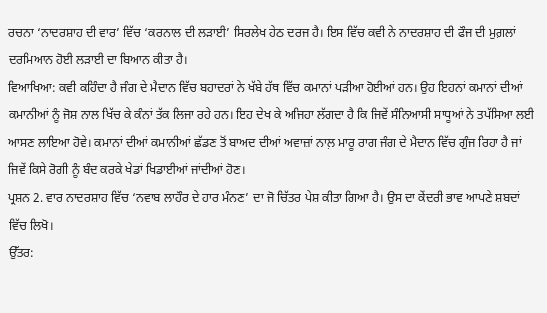ਰਚਨਾ ‘ਨਾਦਰਸ਼ਾਹ ਦੀ ਵਾਰ’ ਵਿੱਚ ‘ਕਰਨਾਲ ਦੀ ਲੜਾਈ’ ਸਿਰਲੇਖ ਹੇਠ ਦਰਜ ਹੈ। ਇਸ ਵਿੱਚ ਕਵੀ ਨੇ ਨਾਦਰਸ਼ਾਹ ਦੀ ਫੌਜ ਦੀ ਮੁਗ਼ਲਾਂ ਦਰਮਿਆਨ ਹੋਈ ਲੜਾਈ ਦਾ ਬਿਆਨ ਕੀਤਾ ਹੈ।
ਵਿਆਖਿਆ: ਕਵੀ ਕਹਿੰਦਾ ਹੈ ਜੰਗ ਦੇ ਮੈਦਾਨ ਵਿੱਚ ਬਹਾਦਰਾਂ ਨੇ ਖੱਬੇ ਹੱਥ ਵਿੱਚ ਕਮਾਨਾਂ ਪੜੀਆ ਹੋਈਆਂ ਹਨ। ਉਹ ਇਹਨਾਂ ਕਮਾਨਾਂ ਦੀਆਂ ਕਮਾਨੀਆਂ ਨੂੰ ਜੋਸ਼ ਨਾਲ ਖਿੱਚ ਕੇ ਕੰਨਾਂ ਤੱਕ ਲਿਜਾ ਰਹੇ ਹਨ। ਇਹ ਦੇਖ ਕੇ ਅਜਿਹਾ ਲੱਗਦਾ ਹੈ ਕਿ ਜਿਵੇਂ ਸੰਨਿਆਸੀ ਸਾਧੂਆਂ ਨੇ ਤਪੱਸਿਆ ਲਈ ਆਸਣ ਲਾਇਆ ਹੋਵੇ। ਕਮਾਨਾਂ ਦੀਆਂ ਕਮਾਨੀਆਂ ਛੱਡਣ ਤੋਂ ਬਾਅਦ ਦੀਆਂ ਅਵਾਜ਼ਾਂ ਨਾਲ਼ ਮਾਰੂ ਰਾਗ ਜੰਗ ਦੇ ਮੈਦਾਨ ਵਿੱਚ ਗੁੰਜ ਰਿਹਾ ਹੈ ਜਾਂ ਜਿਵੇਂ ਕਿਸੇ ਰੋਗੀ ਨੂੰ ਬੰਦ ਕਰਕੇ ਖੇਡਾਂ ਖਿਡਾਈਆਂ ਜਾਂਦੀਆਂ ਹੋਣ।
ਪ੍ਰਸ਼ਨ 2. ਵਾਰ ਨਾਦਰਸ਼ਾਹ ਵਿੱਚ ‘ਨਵਾਬ ਲਾਹੌਰ ਦੇ ਹਾਰ ਮੰਨਣ’ ਦਾ ਜੋ ਚਿੱਤਰ ਪੇਸ਼ ਕੀਤਾ ਗਿਆ ਹੈ। ਉਸ ਦਾ ਕੇਂਦਰੀ ਭਾਵ ਆਪਣੇ ਸ਼ਬਦਾਂ ਵਿੱਚ ਲਿਖੋ।
ਉੱਤਰ: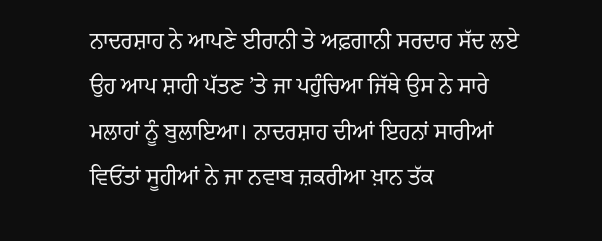ਨਾਦਰਸ਼ਾਹ ਨੇ ਆਪਣੇ ਈਰਾਨੀ ਤੇ ਅਫ਼ਗਾਨੀ ਸਰਦਾਰ ਸੱਦ ਲਏ ਉਹ ਆਪ ਸ਼ਾਹੀ ਪੱਤਣ ’ਤੇ ਜਾ ਪਹੁੰਚਿਆ ਜਿੱਥੇ ਉਸ ਨੇ ਸਾਰੇ ਮਲਾਹਾਂ ਨੂੰ ਬੁਲਾਇਆ। ਨਾਦਰਸ਼ਾਹ ਦੀਆਂ ਇਹਨਾਂ ਸਾਰੀਆਂ ਵਿਓਂਤਾਂ ਸੂਹੀਆਂ ਨੇ ਜਾ ਨਵਾਬ ਜ਼ਕਰੀਆ ਖ਼ਾਨ ਤੱਕ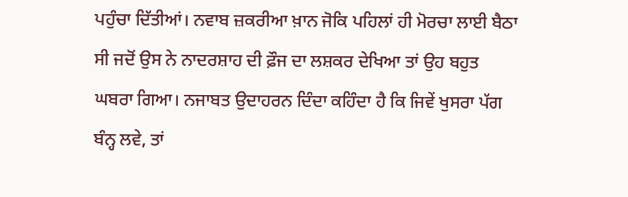ਪਹੁੰਚਾ ਦਿੱਤੀਆਂ। ਨਵਾਬ ਜ਼ਕਰੀਆ ਖ਼ਾਨ ਜੋਕਿ ਪਹਿਲਾਂ ਹੀ ਮੋਰਚਾ ਲਾਈ ਬੈਠਾ ਸੀ ਜਦੋਂ ਉਸ ਨੇ ਨਾਦਰਸ਼ਾਹ ਦੀ ਫ਼ੌਜ ਦਾ ਲਸ਼ਕਰ ਦੇਖਿਆ ਤਾਂ ਉਹ ਬਹੁਤ ਘਬਰਾ ਗਿਆ। ਨਜਾਬਤ ਉਦਾਹਰਨ ਦਿੰਦਾ ਕਹਿੰਦਾ ਹੈ ਕਿ ਜਿਵੇਂ ਖੁਸਰਾ ਪੱਗ ਬੰਨ੍ਹ ਲਵੇ, ਤਾਂ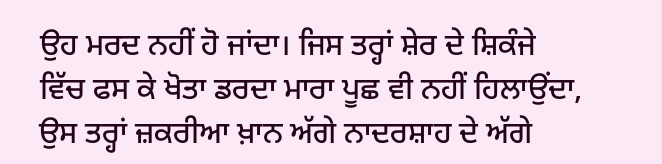ਉਹ ਮਰਦ ਨਹੀਂ ਹੋ ਜਾਂਦਾ। ਜਿਸ ਤਰ੍ਹਾਂ ਸ਼ੇਰ ਦੇ ਸ਼ਿਕੰਜੇ ਵਿੱਚ ਫਸ ਕੇ ਖੋਤਾ ਡਰਦਾ ਮਾਰਾ ਪੂਛ ਵੀ ਨਹੀਂ ਹਿਲਾਉਂਦਾ, ਉਸ ਤਰ੍ਹਾਂ ਜ਼ਕਰੀਆ ਖ਼ਾਨ ਅੱਗੇ ਨਾਦਰਸ਼ਾਹ ਦੇ ਅੱਗੇ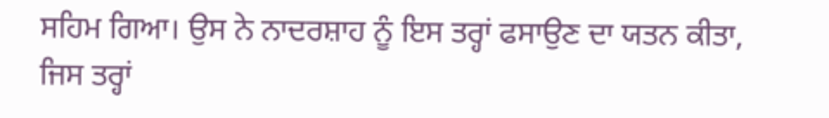ਸਹਿਮ ਗਿਆ। ਉਸ ਨੇ ਨਾਦਰਸ਼ਾਹ ਨੂੰ ਇਸ ਤਰ੍ਹਾਂ ਫਸਾਉਣ ਦਾ ਯਤਨ ਕੀਤਾ, ਜਿਸ ਤਰ੍ਹਾਂ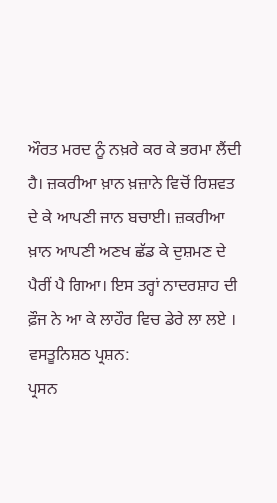ਔਰਤ ਮਰਦ ਨੂੰ ਨਖ਼ਰੇ ਕਰ ਕੇ ਭਰਮਾ ਲੈਂਦੀ ਹੈ। ਜ਼ਕਰੀਆ ਖ਼ਾਨ ਖ਼ਜ਼ਾਨੇ ਵਿਚੋਂ ਰਿਸ਼ਵਤ ਦੇ ਕੇ ਆਪਣੀ ਜਾਨ ਬਚਾਈ। ਜ਼ਕਰੀਆ ਖ਼ਾਨ ਆਪਣੀ ਅਣਖ ਛੱਡ ਕੇ ਦੁਸ਼ਮਣ ਦੇ ਪੈਰੀਂ ਪੈ ਗਿਆ। ਇਸ ਤਰ੍ਹਾਂ ਨਾਦਰਸ਼ਾਹ ਦੀ ਫ਼ੌਜ ਨੇ ਆ ਕੇ ਲਾਹੌਰ ਵਿਚ ਡੇਰੇ ਲਾ ਲਏ ।
ਵਸਤੂਨਿਸ਼ਠ ਪ੍ਰਸ਼ਨ:
ਪ੍ਰਸਨ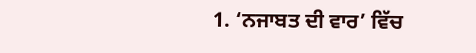1. ‘ਨਜਾਬਤ ਦੀ ਵਾਰ’ ਵਿੱਚ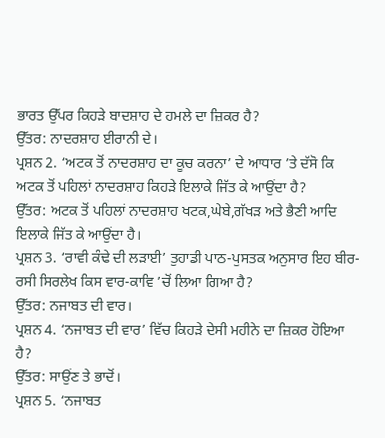ਭਾਰਤ ਉੱਪਰ ਕਿਹੜੇ ਬਾਦਸ਼ਾਹ ਦੇ ਹਮਲੇ ਦਾ ਜ਼ਿਕਰ ਹੈ?
ਉੱਤਰ: ਨਾਦਰਸ਼ਾਹ ਈਰਾਨੀ ਦੇ।
ਪ੍ਰਸ਼ਨ 2. ‘ਅਟਕ ਤੋਂ ਨਾਦਰਸ਼ਾਹ ਦਾ ਕੂਚ ਕਰਨਾ’ ਦੇ ਆਧਾਰ ’ਤੇ ਦੱਸੋ ਕਿ ਅਟਕ ਤੋਂ ਪਹਿਲਾਂ ਨਾਦਰਸ਼ਾਹ ਕਿਹੜੇ ਇਲਾਕੇ ਜਿੱਤ ਕੇ ਆਉਂਦਾ ਹੈ?
ਉੱਤਰ: ਅਟਕ ਤੋਂ ਪਹਿਲਾਂ ਨਾਦਰਸ਼ਾਹ ਖਟਕ,ਘੇਬੇ,ਗੱਖੜ ਅਤੇ ਭੈਣੀ ਆਦਿ ਇਲਾਕੇ ਜਿੱਤ ਕੇ ਆਉਂਦਾ ਹੈ।
ਪ੍ਰਸ਼ਨ 3. ‘ਰਾਵੀ ਕੰਢੇ ਦੀ ਲੜਾਈ’ ਤੁਹਾਡੀ ਪਾਠ-ਪੁਸਤਕ ਅਨੁਸਾਰ ਇਹ ਬੀਰ-ਰਸੀ ਸਿਰਲੇਖ ਕਿਸ ਵਾਰ-ਕਾਵਿ ’ਚੋਂ ਲਿਆ ਗਿਆ ਹੈ?
ਉੱਤਰ: ਨਜਾਬਤ ਦੀ ਵਾਰ।
ਪ੍ਰਸ਼ਨ 4. ‘ਨਜਾਬਤ ਦੀ ਵਾਰ’ ਵਿੱਚ ਕਿਹੜੇ ਦੇਸੀ ਮਹੀਨੇ ਦਾ ਜ਼ਿਕਰ ਹੋਇਆ ਹੈ?
ਉੱਤਰ: ਸਾਉਂਣ ਤੇ ਭਾਦੋਂ।
ਪ੍ਰਸ਼ਨ 5. ‘ਨਜਾਬਤ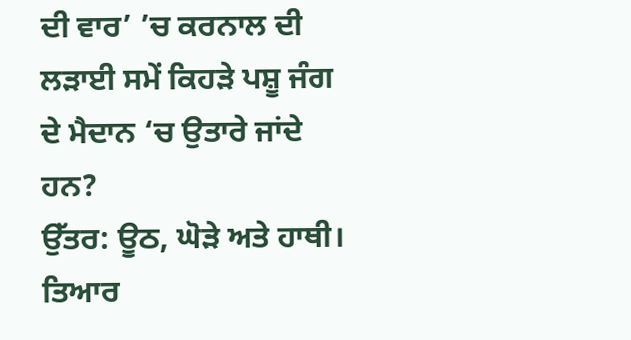ਦੀ ਵਾਰ’ ’ਚ ਕਰਨਾਲ ਦੀ ਲੜਾਈ ਸਮੇਂ ਕਿਹੜੇ ਪਸ਼ੂ ਜੰਗ ਦੇ ਮੈਦਾਨ ‘ਚ ਉਤਾਰੇ ਜਾਂਦੇ ਹਨ?
ਉੱਤਰ: ਊਠ, ਘੋੜੇ ਅਤੇ ਹਾਥੀ।
ਤਿਆਰ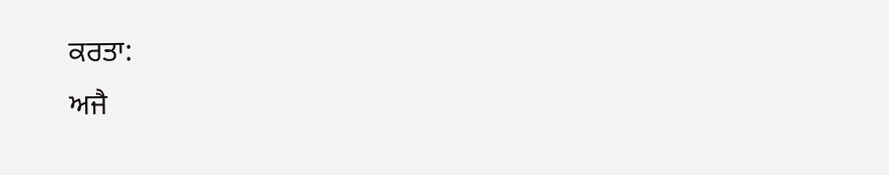ਕਰਤਾ:
ਅਜੈ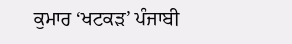ਕੁਮਾਰ ‘ਖਟਕੜ’ ਪੰਜਾਬੀ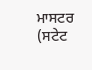ਮਾਸਟਰ (ਸਟੇਟ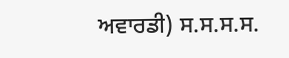ਅਵਾਰਡੀ) ਸ.ਸ.ਸ.ਸ.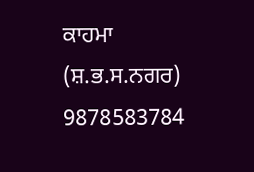ਕਾਹਮਾ (ਸ਼.ਭ.ਸ.ਨਗਰ) 9878583784